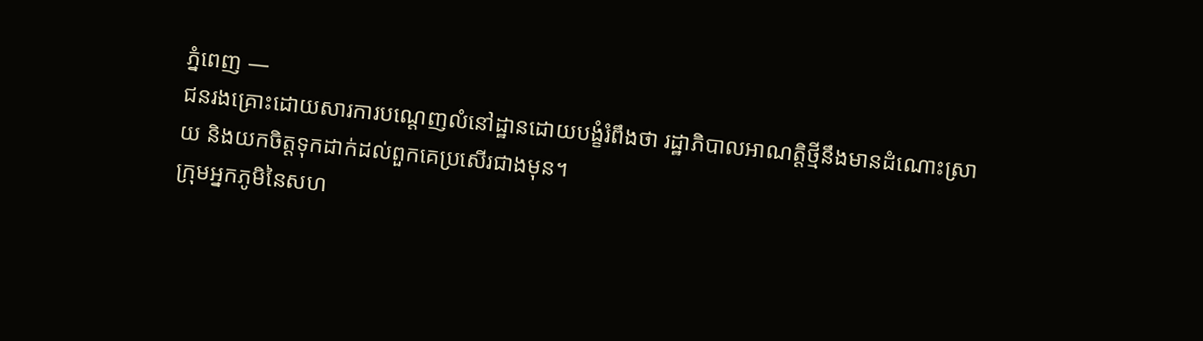ភ្នំពេញ —
ជនរងគ្រោះដោយសារការបណ្តេញលំនៅដ្ឋានដោយបង្ខំរំពឹងថា រដ្ឋាភិបាលអាណត្តិថ្មីនឹងមានដំណោះស្រាយ និងយកចិត្តទុកដាក់ដល់ពួកគេប្រសើរជាងមុន។
ក្រុមអ្នកភូមិនៃសហ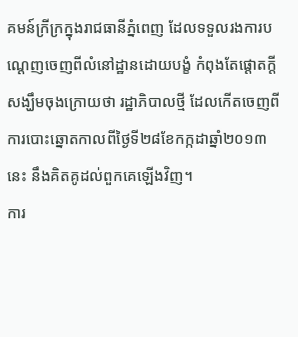គមន៍ក្រីក្រក្នុងរាជធានីភ្នំពេញ ដែលទទួលរងការបណ្តេញចេញពីលំនៅដ្ឋានដោយបង្ខំ កំពុងតែផ្តោតក្តីសង្ឃឹមចុងក្រោយថា រដ្ឋាភិបាលថ្មី ដែលកើតចេញពីការបោះឆ្នោតកាលពីថ្ងៃទី២៨ខែកក្កដាឆ្នាំ២០១៣នេះ នឹងគិតគូដល់ពួកគេឡើងវិញ។
ការ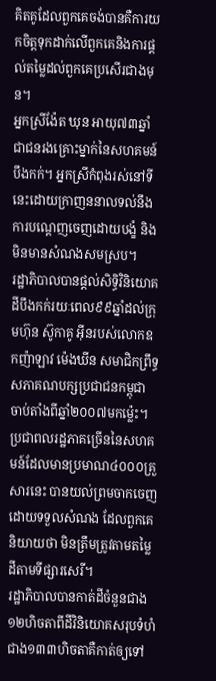គិតគូដែលពួកគេចង់បានគឺការយកចិត្តទុកដាក់លើពួកគេនិងការផ្តល់តម្លៃដល់ពួកគេប្រសើរជាងមុន។
អ្នកស្រីង៉ែត ឃុន អាយុ៧៣ឆ្នាំ ជាជនរងគ្រោះម្នាក់នៃសហគមន៍បឹងកក់។ អ្នកស្រីកំពុងរស់នៅទីនេះដោយក្រាញននាលទល់នឹងការបណ្តេញចេញដោយបង្ខំ និងមិនមានសំណងសមស្រប។
រដ្ឋាភិបាលបានផ្តល់សិទ្ធិវិនិយោគដីបឹងកក់រយៈពេល៩៩ឆ្នាំដល់ក្រុមហ៊ុន ស៊ូកាគូ អ៊ីនរបស់លោកឧកញ៉ាឡាវ ម៉េងឃីន សមាជិកព្រឹទ្ធសភាគណបក្សប្រជាជនកម្ពុជា ចាប់តាំងពីឆ្នាំ២០០៧មកម្ល៉េះ។ ប្រជាពលរដ្ឋភាគច្រើននៃសហគមន៍ដែលមានប្រមាណ៤០០០គ្រួសារនេះ បានយល់ព្រមចាកចេញដោយទទួលសំណង ដែលពួកគេនិយាយថា មិនត្រឹមត្រូវតាមតម្លៃដីតាមទីផ្សារសេរី។
រដ្ឋាភិបាលបានកាត់ដីចំនួនជាង១២ហិចតាពីដីវិនិយោគសរុបទំហំជាង១៣៣ហិចតាគឺកាត់ឲ្យទៅ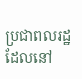ប្រជាពលរដ្ឋដែលនៅ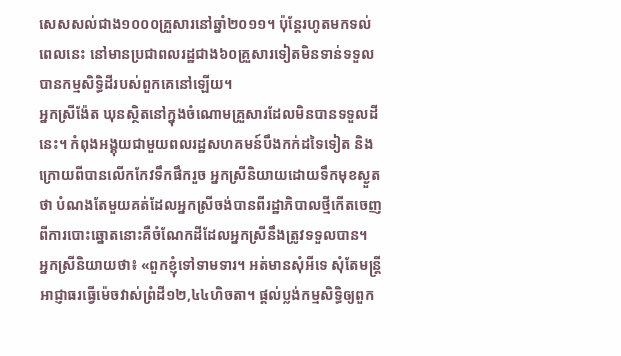សេសសល់ជាង១០០០គ្រួសារនៅឆ្នាំ២០១១។ ប៉ុន្តែរហូតមកទល់ពេលនេះ នៅមានប្រជាពលរដ្ឋជាង៦០គ្រួសារទៀតមិនទាន់ទទួលបានកម្មសិទ្ធិដីរបស់ពួកគេនៅឡើយ។
អ្នកស្រីង៉ែត ឃុនស្ថិតនៅក្នុងចំណោមគ្រួសារដែលមិនបានទទួលដីនេះ។ កំពុងអង្គុយជាមួយពលរដ្ឋសហគមន៍បឹងកក់ដទៃទៀត និងក្រោយពីបានលើកកែវទឹកផឹករួច អ្នកស្រីនិយាយដោយទឹកមុខស្ងួតថា បំណងតែមួយគត់ដែលអ្នកស្រីចង់បានពីរដ្ឋាភិបាលថ្មីកើតចេញពីការបោះឆ្នោតនោះគឺចំណែកដីដែលអ្នកស្រីនឹងត្រូវទទួលបាន។
អ្នកស្រីនិយាយថា៖ «ពួកខ្ញុំទៅទាមទារ។ អត់មានសុំអីទេ សុំតែមន្រ្តីអាជ្ញាធរធ្វើម៉េចវាស់ព្រំដី១២,៤៤ហិចតា។ ផ្តល់ប្លង់កម្មសិទ្ធិឲ្យពួក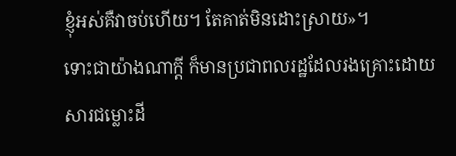ខ្ញុំអស់គឺវាចប់ហើយ។ តែគាត់មិនដោះស្រាយ»។
ទោះជាយ៉ាងណាក្តី ក៏មានប្រជាពលរដ្ឋដែលរងគ្រោះដោយសារជម្លោះដី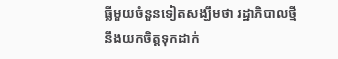ធ្លីមួយចំនួនទៀតសង្ឃឹមថា រដ្ឋាភិបាលថ្មីនឹងយកចិត្តទុកដាក់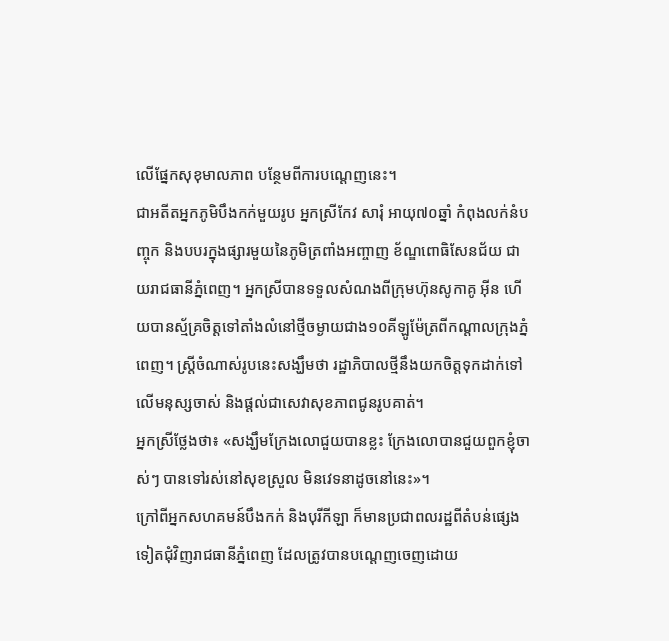លើផ្នែកសុខុមាលភាព បន្ថែមពីការបណ្តេញនេះ។
ជាអតីតអ្នកភូមិបឹងកក់មួយរូប អ្នកស្រីកែវ សារុំ អាយុ៧០ឆ្នាំ កំពុងលក់នំបញ្ចុក និងបបរក្នុងផ្សារមួយនៃភូមិត្រពាំងអញ្ចាញ ខ័ណ្ឌពោធិសែនជ័យ ជាយរាជធានីភ្នំពេញ។ អ្នកស្រីបានទទួលសំណងពីក្រុមហ៊ុនសូកាគូ អ៊ីន ហើយបានស្ម័គ្រចិត្តទៅតាំងលំនៅថ្មីចម្ងាយជាង១០គីឡូម៉ែត្រពីកណ្តាលក្រុងភ្នំពេញ។ ស្រ្តីចំណាស់រូបនេះសង្ឃឹមថា រដ្ឋាភិបាលថ្មីនឹងយកចិត្តទុកដាក់ទៅលើមនុស្សចាស់ និងផ្តល់ជាសេវាសុខភាពជូនរូបគាត់។
អ្នកស្រីថ្លែងថា៖ «សង្ឃឹមក្រែងលោជួយបានខ្លះ ក្រែងលោបានជួយពួកខ្ញុំចាស់ៗ បានទៅរស់នៅសុខស្រួល មិនវេទនាដូចនៅនេះ»។
ក្រៅពីអ្នកសហគមន៍បឹងកក់ និងបុរីកីឡា ក៏មានប្រជាពលរដ្ឋពីតំបន់ផ្សេងទៀតជុំវិញរាជធានីភ្នំពេញ ដែលត្រូវបានបណ្តេញចេញដោយ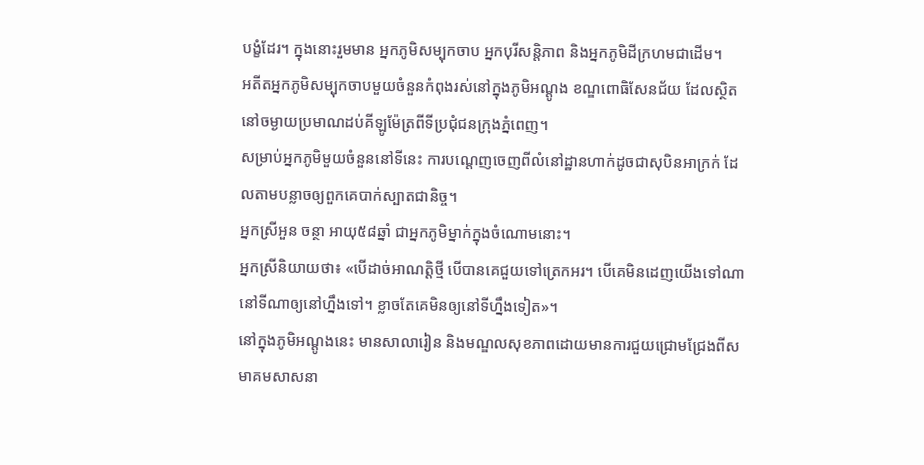បង្ខំដែរ។ ក្នុងនោះរួមមាន អ្នកភូមិសម្បុកចាប អ្នកបុរីសន្តិភាព និងអ្នកភូមិដីក្រហមជាដើម។
អតីតអ្នកភូមិសម្បុកចាបមួយចំនួនកំពុងរស់នៅក្នុងភូមិអណ្តូង ខណ្ឌពោធិសែនជ័យ ដែលស្ថិតនៅចម្ងាយប្រមាណដប់គីឡូម៉ែត្រពីទីប្រជុំជនក្រុងភ្នំពេញ។
សម្រាប់អ្នកភូមិមួយចំនួននៅទីនេះ ការបណ្តេញចេញពីលំនៅដ្ឋានហាក់ដូចជាសុបិនអាក្រក់ ដែលតាមបន្លាចឲ្យពួកគេបាក់ស្បាតជានិច្ច។
អ្នកស្រីអួន ចន្ថា អាយុ៥៨ឆ្នាំ ជាអ្នកភូមិម្នាក់ក្នុងចំណោមនោះ។
អ្នកស្រីនិយាយថា៖ «បើដាច់អាណត្តិថ្មី បើបានគេជួយទៅត្រេកអរ។ បើគេមិនដេញយើងទៅណា នៅទីណាឲ្យនៅហ្នឹងទៅ។ ខ្លាចតែគេមិនឲ្យនៅទីហ្នឹងទៀត»។
នៅក្នុងភូមិអណ្តូងនេះ មានសាលារៀន និងមណ្ឌលសុខភាពដោយមានការជួយជ្រោមជ្រែងពីសមាគមសាសនា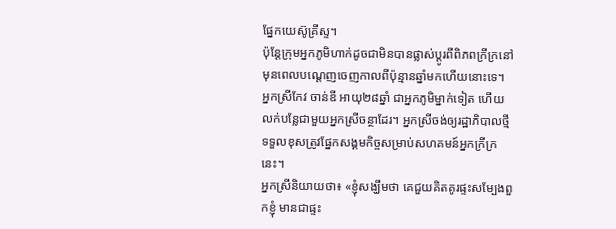ផ្នែកយេស៊ូគ្រីស្ទ។
ប៉ុន្តែក្រុមអ្នកភូមិហាក់ដូចជាមិនបានផ្លាស់ប្តូរពីពិភពក្រីក្រនៅមុនពេលបណ្តេញចេញកាលពីប៉ុន្មានឆ្នាំមកហើយនោះទេ។
អ្នកស្រីកែវ ចាន់ឌី អាយុ២៨ឆ្នាំ ជាអ្នកភូមិម្នាក់ទៀត ហើយលក់បន្លែជាមួយអ្នកស្រីចន្ថាដែរ។ អ្នកស្រីចង់ឲ្យរដ្ឋាភិបាលថ្មីទទួលខុសត្រូវផ្នែកសង្គមកិច្ចសម្រាប់សហគមន៍អ្នកក្រីក្រនេះ។
អ្នកស្រីនិយាយថា៖ «ខ្ញុំសង្ឃឹមថា គេជួយគិតគូរផ្ទះសម្បែងពួកខ្ញុំ មានជាផ្ទះ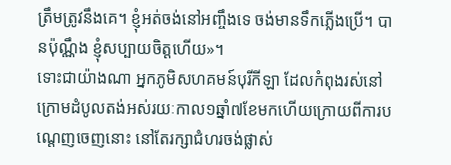ត្រឹមត្រូវនឹងគេ។ ខ្ញុំអត់ចង់នៅអញ្ចឹងទេ ចង់មានទឹកភ្លើងប្រើ។ បានប៉ុណ្ណឹង ខ្ញុំសប្បាយចិត្តហើយ»។
ទោះជាយ៉ាងណា អ្នកភូមិសហគមន៍បុរីកីឡា ដែលកំពុងរស់នៅក្រោមដំបូលតង់អស់រយៈកាល១ឆ្នាំ៧ខែមកហើយក្រោយពីការបណ្តេញចេញនោះ នៅតែរក្សាជំហរចង់ផ្លាស់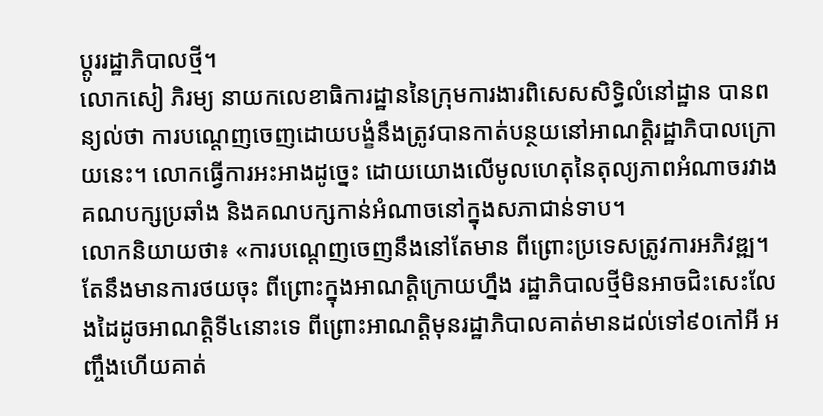ប្តូររដ្ឋាភិបាលថ្មី។
លោកសៀ ភិរម្យ នាយកលេខាធិការដ្ឋាននៃក្រុមការងារពិសេសសិទ្ធិលំនៅដ្ឋាន បានពន្យល់ថា ការបណ្តេញចេញដោយបង្ខំនឹងត្រូវបានកាត់បន្ថយនៅអាណត្តិរដ្ឋាភិបាលក្រោយនេះ។ លោកធ្វើការអះអាងដូច្នេះ ដោយយោងលើមូលហេតុនៃតុល្យភាពអំណាចរវាងគណបក្សប្រឆាំង និងគណបក្សកាន់អំណាចនៅក្នុងសភាជាន់ទាប។
លោកនិយាយថា៖ «ការបណ្តេញចេញនឹងនៅតែមាន ពីព្រោះប្រទេសត្រូវការអភិវឌ្ឍ។ តែនឹងមានការថយចុះ ពីព្រោះក្នុងអាណត្តិក្រោយហ្នឹង រដ្ឋាភិបាលថ្មីមិនអាចជិះសេះលែងដៃដូចអាណត្តិទី៤នោះទេ ពីព្រោះអាណត្តិមុនរដ្ឋាភិបាលគាត់មានដល់ទៅ៩០កៅអី អញ្ចឹងហើយគាត់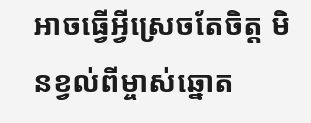អាចធ្វើអ្វីស្រេចតែចិត្ត មិនខ្វល់ពីម្ចាស់ឆ្នោត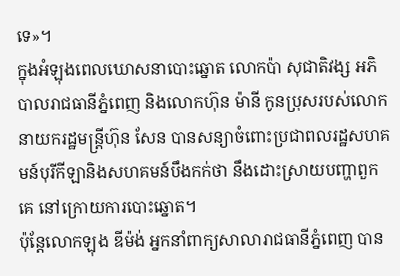ទេ»។
ក្នុងអំឡុងពេលឃោសនាបោះឆ្នោត លោកប៉ា សុជាតិវង្ស អភិបាលរាជធានីភ្នំពេញ និងលោកហ៊ុន ម៉ានី កូនប្រុសរបស់លោកនាយករដ្ឋមន្ត្រីហ៊ុន សែន បានសន្យាចំពោះប្រជាពលរដ្ឋសហគមន៍បុរីកីឡានិងសហគមន៍បឹងកក់ថា នឹងដោះស្រាយបញ្ហាពួកគេ នៅក្រោយការបោះឆ្នោត។
ប៉ុន្តែលោកឡុង ឌីម៉ង់ អ្នកនាំពាក្យសាលារាជធានីភ្នំពេញ បាន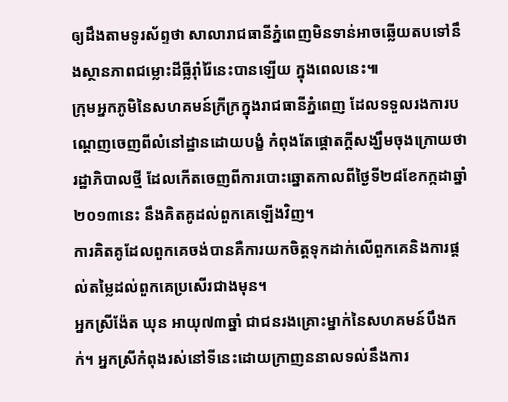ឲ្យដឹងតាមទូរស័ព្ទថា សាលារាជធានីភ្នំពេញមិនទាន់អាចឆ្លើយតបទៅនឹងស្ថានភាពជម្លោះដីធ្លីរ៉ាំរ៉ៃនេះបានឡើយ ក្នុងពេលនេះ៕
ក្រុមអ្នកភូមិនៃសហគមន៍ក្រីក្រក្នុងរាជធានីភ្នំពេញ ដែលទទួលរងការបណ្តេញចេញពីលំនៅដ្ឋានដោយបង្ខំ កំពុងតែផ្តោតក្តីសង្ឃឹមចុងក្រោយថា រដ្ឋាភិបាលថ្មី ដែលកើតចេញពីការបោះឆ្នោតកាលពីថ្ងៃទី២៨ខែកក្កដាឆ្នាំ២០១៣នេះ នឹងគិតគូដល់ពួកគេឡើងវិញ។
ការគិតគូដែលពួកគេចង់បានគឺការយកចិត្តទុកដាក់លើពួកគេនិងការផ្តល់តម្លៃដល់ពួកគេប្រសើរជាងមុន។
អ្នកស្រីង៉ែត ឃុន អាយុ៧៣ឆ្នាំ ជាជនរងគ្រោះម្នាក់នៃសហគមន៍បឹងកក់។ អ្នកស្រីកំពុងរស់នៅទីនេះដោយក្រាញននាលទល់នឹងការ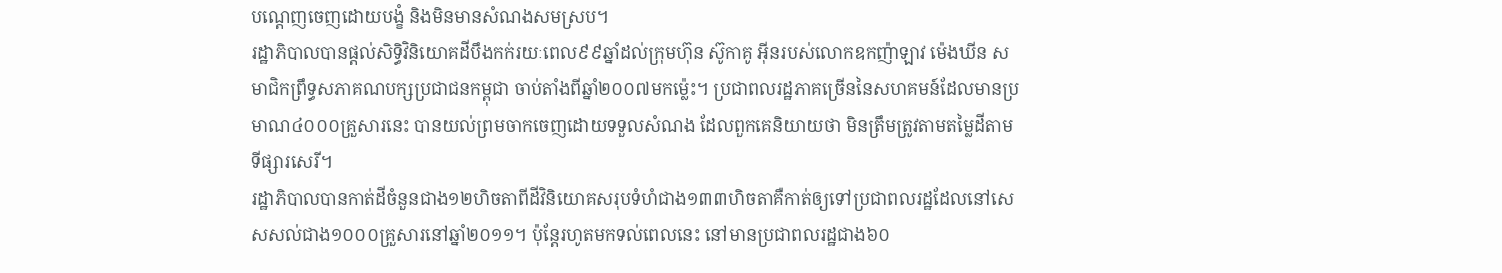បណ្តេញចេញដោយបង្ខំ និងមិនមានសំណងសមស្រប។
រដ្ឋាភិបាលបានផ្តល់សិទ្ធិវិនិយោគដីបឹងកក់រយៈពេល៩៩ឆ្នាំដល់ក្រុមហ៊ុន ស៊ូកាគូ អ៊ីនរបស់លោកឧកញ៉ាឡាវ ម៉េងឃីន សមាជិកព្រឹទ្ធសភាគណបក្សប្រជាជនកម្ពុជា ចាប់តាំងពីឆ្នាំ២០០៧មកម្ល៉េះ។ ប្រជាពលរដ្ឋភាគច្រើននៃសហគមន៍ដែលមានប្រមាណ៤០០០គ្រួសារនេះ បានយល់ព្រមចាកចេញដោយទទួលសំណង ដែលពួកគេនិយាយថា មិនត្រឹមត្រូវតាមតម្លៃដីតាមទីផ្សារសេរី។
រដ្ឋាភិបាលបានកាត់ដីចំនួនជាង១២ហិចតាពីដីវិនិយោគសរុបទំហំជាង១៣៣ហិចតាគឺកាត់ឲ្យទៅប្រជាពលរដ្ឋដែលនៅសេសសល់ជាង១០០០គ្រួសារនៅឆ្នាំ២០១១។ ប៉ុន្តែរហូតមកទល់ពេលនេះ នៅមានប្រជាពលរដ្ឋជាង៦០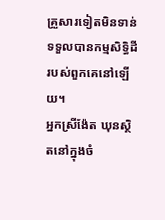គ្រួសារទៀតមិនទាន់ទទួលបានកម្មសិទ្ធិដីរបស់ពួកគេនៅឡើយ។
អ្នកស្រីង៉ែត ឃុនស្ថិតនៅក្នុងចំ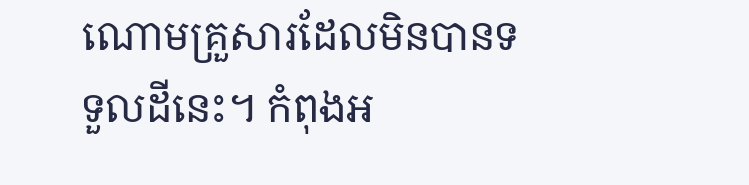ណោមគ្រួសារដែលមិនបានទទួលដីនេះ។ កំពុងអ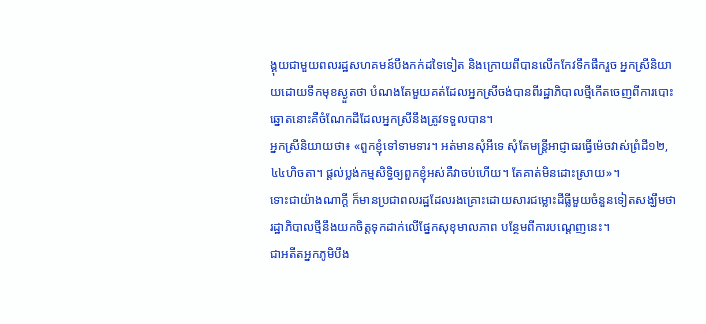ង្គុយជាមួយពលរដ្ឋសហគមន៍បឹងកក់ដទៃទៀត និងក្រោយពីបានលើកកែវទឹកផឹករួច អ្នកស្រីនិយាយដោយទឹកមុខស្ងួតថា បំណងតែមួយគត់ដែលអ្នកស្រីចង់បានពីរដ្ឋាភិបាលថ្មីកើតចេញពីការបោះឆ្នោតនោះគឺចំណែកដីដែលអ្នកស្រីនឹងត្រូវទទួលបាន។
អ្នកស្រីនិយាយថា៖ «ពួកខ្ញុំទៅទាមទារ។ អត់មានសុំអីទេ សុំតែមន្រ្តីអាជ្ញាធរធ្វើម៉េចវាស់ព្រំដី១២,៤៤ហិចតា។ ផ្តល់ប្លង់កម្មសិទ្ធិឲ្យពួកខ្ញុំអស់គឺវាចប់ហើយ។ តែគាត់មិនដោះស្រាយ»។
ទោះជាយ៉ាងណាក្តី ក៏មានប្រជាពលរដ្ឋដែលរងគ្រោះដោយសារជម្លោះដីធ្លីមួយចំនួនទៀតសង្ឃឹមថា រដ្ឋាភិបាលថ្មីនឹងយកចិត្តទុកដាក់លើផ្នែកសុខុមាលភាព បន្ថែមពីការបណ្តេញនេះ។
ជាអតីតអ្នកភូមិបឹង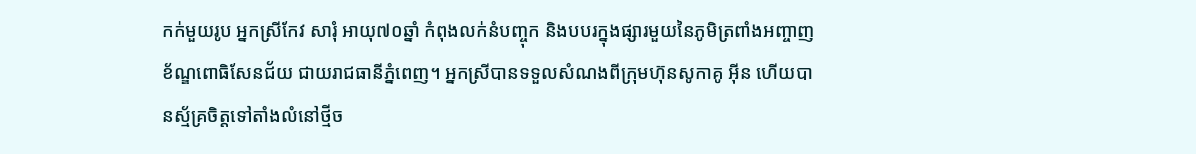កក់មួយរូប អ្នកស្រីកែវ សារុំ អាយុ៧០ឆ្នាំ កំពុងលក់នំបញ្ចុក និងបបរក្នុងផ្សារមួយនៃភូមិត្រពាំងអញ្ចាញ ខ័ណ្ឌពោធិសែនជ័យ ជាយរាជធានីភ្នំពេញ។ អ្នកស្រីបានទទួលសំណងពីក្រុមហ៊ុនសូកាគូ អ៊ីន ហើយបានស្ម័គ្រចិត្តទៅតាំងលំនៅថ្មីច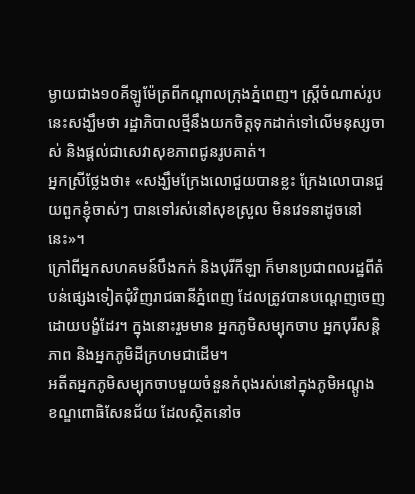ម្ងាយជាង១០គីឡូម៉ែត្រពីកណ្តាលក្រុងភ្នំពេញ។ ស្រ្តីចំណាស់រូបនេះសង្ឃឹមថា រដ្ឋាភិបាលថ្មីនឹងយកចិត្តទុកដាក់ទៅលើមនុស្សចាស់ និងផ្តល់ជាសេវាសុខភាពជូនរូបគាត់។
អ្នកស្រីថ្លែងថា៖ «សង្ឃឹមក្រែងលោជួយបានខ្លះ ក្រែងលោបានជួយពួកខ្ញុំចាស់ៗ បានទៅរស់នៅសុខស្រួល មិនវេទនាដូចនៅនេះ»។
ក្រៅពីអ្នកសហគមន៍បឹងកក់ និងបុរីកីឡា ក៏មានប្រជាពលរដ្ឋពីតំបន់ផ្សេងទៀតជុំវិញរាជធានីភ្នំពេញ ដែលត្រូវបានបណ្តេញចេញដោយបង្ខំដែរ។ ក្នុងនោះរួមមាន អ្នកភូមិសម្បុកចាប អ្នកបុរីសន្តិភាព និងអ្នកភូមិដីក្រហមជាដើម។
អតីតអ្នកភូមិសម្បុកចាបមួយចំនួនកំពុងរស់នៅក្នុងភូមិអណ្តូង ខណ្ឌពោធិសែនជ័យ ដែលស្ថិតនៅច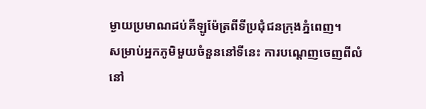ម្ងាយប្រមាណដប់គីឡូម៉ែត្រពីទីប្រជុំជនក្រុងភ្នំពេញ។
សម្រាប់អ្នកភូមិមួយចំនួននៅទីនេះ ការបណ្តេញចេញពីលំនៅ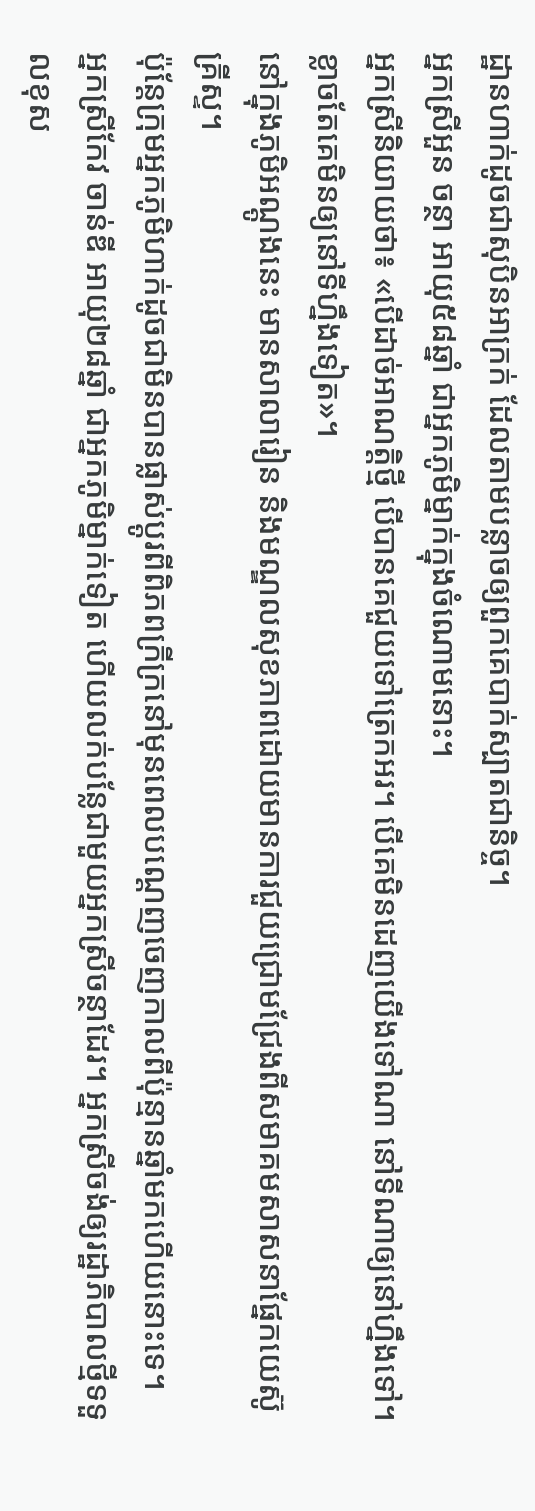ដ្ឋានហាក់ដូចជាសុបិនអាក្រក់ ដែលតាមបន្លាចឲ្យពួកគេបាក់ស្បាតជានិច្ច។
អ្នកស្រីអួន ចន្ថា អាយុ៥៨ឆ្នាំ ជាអ្នកភូមិម្នាក់ក្នុងចំណោមនោះ។
អ្នកស្រីនិយាយថា៖ «បើដាច់អាណត្តិថ្មី បើបានគេជួយទៅត្រេកអរ។ បើគេមិនដេញយើងទៅណា នៅទីណាឲ្យនៅហ្នឹងទៅ។ ខ្លាចតែគេមិនឲ្យនៅទីហ្នឹងទៀត»។
នៅក្នុងភូមិអណ្តូងនេះ មានសាលារៀន និងមណ្ឌលសុខភាពដោយមានការជួយជ្រោមជ្រែងពីសមាគមសាសនាផ្នែកយេស៊ូគ្រីស្ទ។
ប៉ុន្តែក្រុមអ្នកភូមិហាក់ដូចជាមិនបានផ្លាស់ប្តូរពីពិភពក្រីក្រនៅមុនពេលបណ្តេញចេញកាលពីប៉ុន្មានឆ្នាំមកហើយនោះទេ។
អ្នកស្រីកែវ ចាន់ឌី អាយុ២៨ឆ្នាំ ជាអ្នកភូមិម្នាក់ទៀត ហើយលក់បន្លែជាមួយអ្នកស្រីចន្ថាដែរ។ អ្នកស្រីចង់ឲ្យរដ្ឋាភិបាលថ្មីទទួលខុស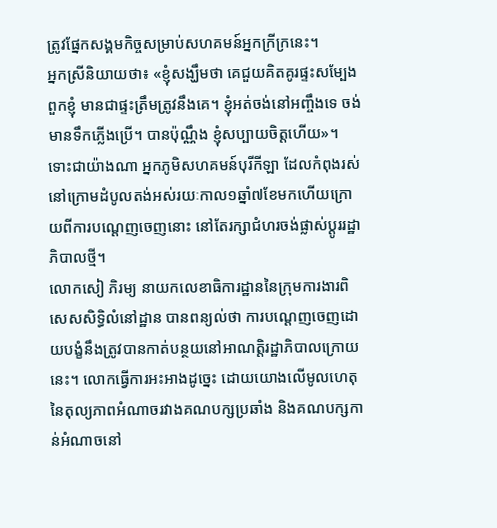ត្រូវផ្នែកសង្គមកិច្ចសម្រាប់សហគមន៍អ្នកក្រីក្រនេះ។
អ្នកស្រីនិយាយថា៖ «ខ្ញុំសង្ឃឹមថា គេជួយគិតគូរផ្ទះសម្បែងពួកខ្ញុំ មានជាផ្ទះត្រឹមត្រូវនឹងគេ។ ខ្ញុំអត់ចង់នៅអញ្ចឹងទេ ចង់មានទឹកភ្លើងប្រើ។ បានប៉ុណ្ណឹង ខ្ញុំសប្បាយចិត្តហើយ»។
ទោះជាយ៉ាងណា អ្នកភូមិសហគមន៍បុរីកីឡា ដែលកំពុងរស់នៅក្រោមដំបូលតង់អស់រយៈកាល១ឆ្នាំ៧ខែមកហើយក្រោយពីការបណ្តេញចេញនោះ នៅតែរក្សាជំហរចង់ផ្លាស់ប្តូររដ្ឋាភិបាលថ្មី។
លោកសៀ ភិរម្យ នាយកលេខាធិការដ្ឋាននៃក្រុមការងារពិសេសសិទ្ធិលំនៅដ្ឋាន បានពន្យល់ថា ការបណ្តេញចេញដោយបង្ខំនឹងត្រូវបានកាត់បន្ថយនៅអាណត្តិរដ្ឋាភិបាលក្រោយនេះ។ លោកធ្វើការអះអាងដូច្នេះ ដោយយោងលើមូលហេតុនៃតុល្យភាពអំណាចរវាងគណបក្សប្រឆាំង និងគណបក្សកាន់អំណាចនៅ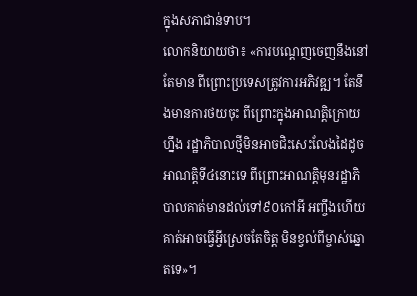ក្នុងសភាជាន់ទាប។
លោកនិយាយថា៖ «ការបណ្តេញចេញនឹងនៅតែមាន ពីព្រោះប្រទេសត្រូវការអភិវឌ្ឍ។ តែនឹងមានការថយចុះ ពីព្រោះក្នុងអាណត្តិក្រោយហ្នឹង រដ្ឋាភិបាលថ្មីមិនអាចជិះសេះលែងដៃដូចអាណត្តិទី៤នោះទេ ពីព្រោះអាណត្តិមុនរដ្ឋាភិបាលគាត់មានដល់ទៅ៩០កៅអី អញ្ចឹងហើយគាត់អាចធ្វើអ្វីស្រេចតែចិត្ត មិនខ្វល់ពីម្ចាស់ឆ្នោតទេ»។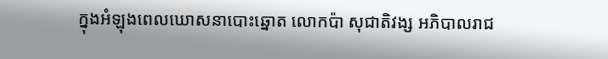ក្នុងអំឡុងពេលឃោសនាបោះឆ្នោត លោកប៉ា សុជាតិវង្ស អភិបាលរាជ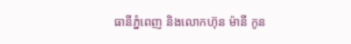ធានីភ្នំពេញ និងលោកហ៊ុន ម៉ានី កូន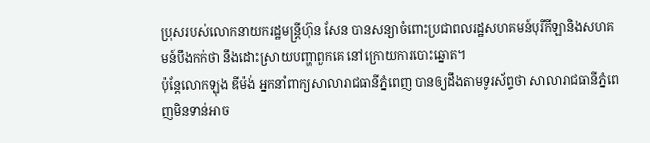ប្រុសរបស់លោកនាយករដ្ឋមន្ត្រីហ៊ុន សែន បានសន្យាចំពោះប្រជាពលរដ្ឋសហគមន៍បុរីកីឡានិងសហគមន៍បឹងកក់ថា នឹងដោះស្រាយបញ្ហាពួកគេ នៅក្រោយការបោះឆ្នោត។
ប៉ុន្តែលោកឡុង ឌីម៉ង់ អ្នកនាំពាក្យសាលារាជធានីភ្នំពេញ បានឲ្យដឹងតាមទូរស័ព្ទថា សាលារាជធានីភ្នំពេញមិនទាន់អាច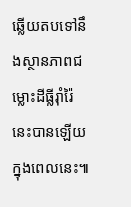ឆ្លើយតបទៅនឹងស្ថានភាពជម្លោះដីធ្លីរ៉ាំរ៉ៃនេះបានឡើយ ក្នុងពេលនេះ៕